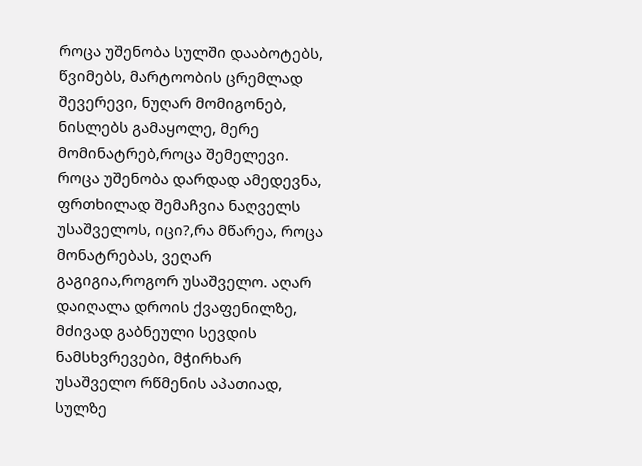როცა უშენობა სულში დააბოტებს, წვიმებს, მარტოობის ცრემლად შევერევი, ნუღარ მომიგონებ, ნისლებს გამაყოლე, მერე მომინატრებ,როცა შემელევი. როცა უშენობა დარდად ამედევნა, ფრთხილად შემაჩვია ნაღველს უსაშველოს, იცი?,რა მწარეა, როცა მონატრებას, ვეღარ გაგიგია,როგორ უსაშველო. აღარ დაიღალა დროის ქვაფენილზე, მძივად გაბნეული სევდის ნამსხვრევები, მჭირხარ უსაშველო რწმენის აპათიად, სულზე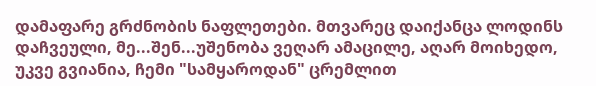დამაფარე გრძნობის ნაფლეთები. მთვარეც დაიქანცა ლოდინს დაჩვეული, მე...შენ...უშენობა ვეღარ ამაცილე, აღარ მოიხედო, უკვე გვიანია, ჩემი "სამყაროდან" ცრემლით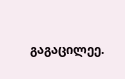გაგაცილეე.